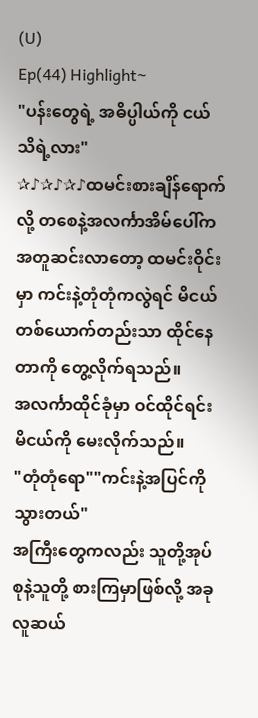(U)
Ep(44) Highlight~
"ပန်းတွေရဲ့ အဓိပ္ပါယ်ကို ငယ်သိရဲ့လား"
✰♪✰♪✰♪ထမင်းစားချိန်ရောက်လို့ တစေနဲ့အလင်္ကာအိမ်ပေါ်က အတူဆင်းလာတော့ ထမင်းဝိုင်းမှာ ကင်းနဲ့တုံတုံကလွဲရင် မိငယ်တစ်ယောက်တည်းသာ ထိုင်နေတာကို တွေ့လိုက်ရသည်။
အလင်္ကာထိုင်ခုံမှာ ဝင်ထိုင်ရင်း မိငယ်ကို မေးလိုက်သည်။
"တုံတုံရော""ကင်းနဲ့အပြင်ကို သွားတယ်"
အကြီးတွေကလည်း သူတို့အုပ်စုနဲ့သူတို့ စားကြမှာဖြစ်လို့ အခုလူဆယ်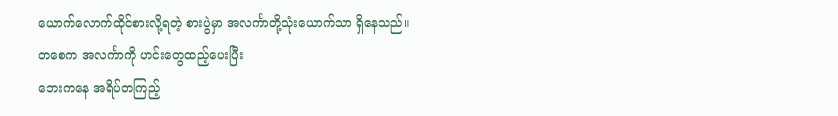ယောက်လောက်ထိုင်စားလို့ရတဲ့ စားပွဲမှာ အလင်္ကာတို့သုံးယောက်သာ ရှိနေသည်။
တစေက အလင်္ကာကို ဟင်းတွေထည့်ပေးပြီး
ဘေးကနေ အရိပ်တကြည့်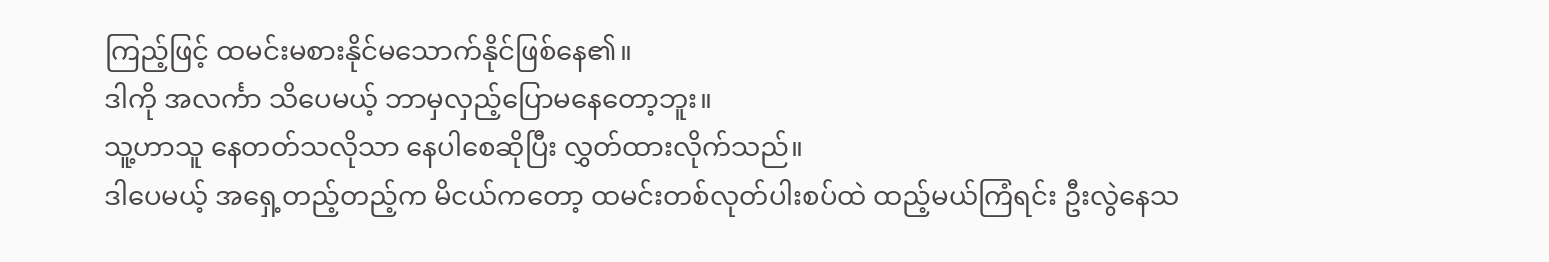ကြည့်ဖြင့် ထမင်းမစားနိုင်မသောက်နိုင်ဖြစ်နေ၏။
ဒါကို အလင်္ကာ သိပေမယ့် ဘာမှလှည့်ပြောမနေတော့ဘူး။
သူ့ဟာသူ နေတတ်သလိုသာ နေပါစေဆိုပြီး လွှတ်ထားလိုက်သည်။
ဒါပေမယ့် အရှေ့တည့်တည့်က မိငယ်ကတော့ ထမင်းတစ်လုတ်ပါးစပ်ထဲ ထည့်မယ်ကြံရင်း ဦးလွဲနေသ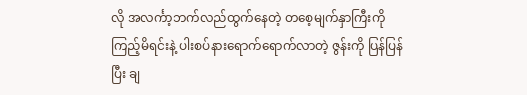လို အလင်္ကာ့ဘက်လည်ထွက်နေတဲ့ တစေ့မျက်နှာကြီးကို ကြည့်မိရင်းနဲ့ ပါးစပ်နားရောက်ရောက်လာတဲ့ ဇွန်းကို ပြန်ပြန်ပြီး ချ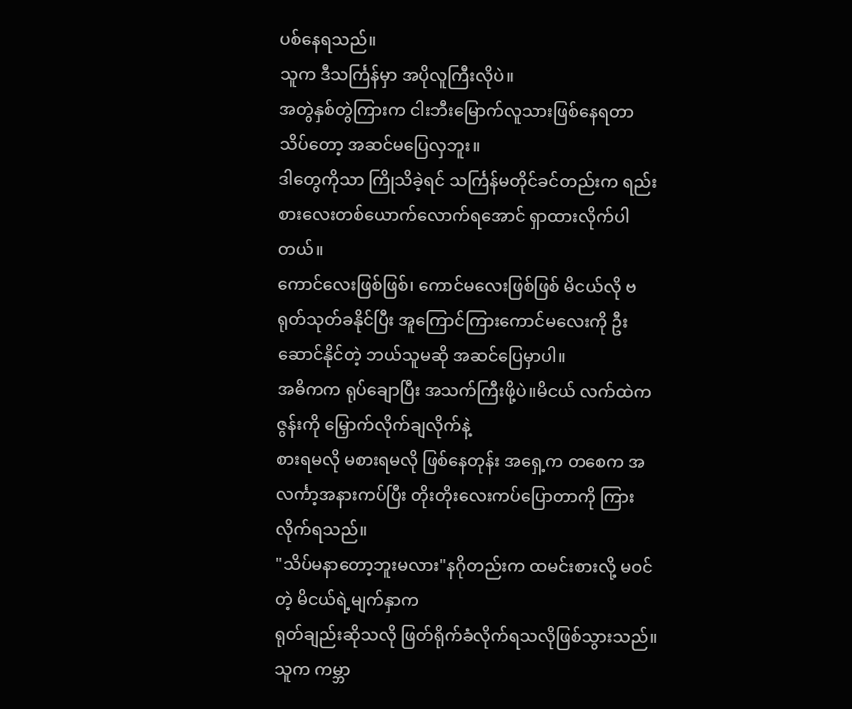ပစ်နေရသည်။
သူက ဒီသင်္ကြန်မှာ အပိုလူကြီးလိုပဲ။
အတွဲနှစ်တွဲကြားက ငါးဘီးမြောက်လူသားဖြစ်နေရတာ သိပ်တော့ အဆင်မပြေလှဘူး။
ဒါတွေကိုသာ ကြိုသိခဲ့ရင် သင်္ကြန်မတိုင်ခင်တည်းက ရည်းစားလေးတစ်ယောက်လောက်ရအောင် ရှာထားလိုက်ပါတယ်။
ကောင်လေးဖြစ်ဖြစ်၊ ကောင်မလေးဖြစ်ဖြစ် မိငယ်လို ဗရုတ်သုတ်ခနိုင်ပြီး အူကြောင်ကြားကောင်မလေးကို ဦးဆောင်နိုင်တဲ့ ဘယ်သူမဆို အဆင်ပြေမှာပါ။
အဓိကက ရုပ်ချောပြီး အသက်ကြီးဖို့ပဲ။မိငယ် လက်ထဲက ဇွန်းကို မြှောက်လိုက်ချလိုက်နဲ့
စားရမလို မစားရမလို ဖြစ်နေတုန်း အရှေ့က တစေက အလင်္ကာ့အနားကပ်ပြီး တိုးတိုးလေးကပ်ပြောတာကို ကြားလိုက်ရသည်။
"သိပ်မနာတော့ဘူးမလား"နဂိုတည်းက ထမင်းစားလို့ မဝင်တဲ့ မိငယ်ရဲ့မျက်နှာက
ရုတ်ချည်းဆိုသလို ဖြတ်ရိုက်ခံလိုက်ရသလိုဖြစ်သွားသည်။
သူက ကမ္ဘာ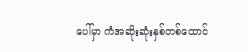ပေါ်မှာ ကံအဆိုးဆုံးနှစ်တစ်ထောင်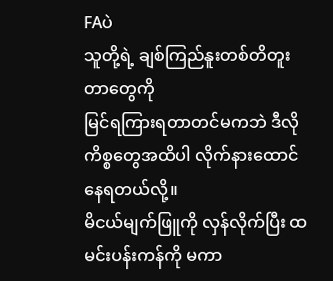FAပဲ
သူတို့ရဲ့ ချစ်ကြည်နူးတစ်တိတူးတာတွေကို
မြင်ရကြားရတာတင်မကဘဲ ဒီလိုကိစ္စတွေအထိပါ လိုက်နားထောင်နေရတယ်လို့။
မိငယ်မျက်ဖြူကို လှန်လိုက်ပြီး ထမင်းပန်းကန်ကို မကာ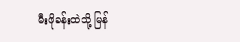မီးဖိုခန်းထဲသို့ မြန်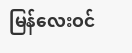မြန်လေးဝင်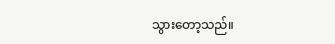သွားတော့သည်။